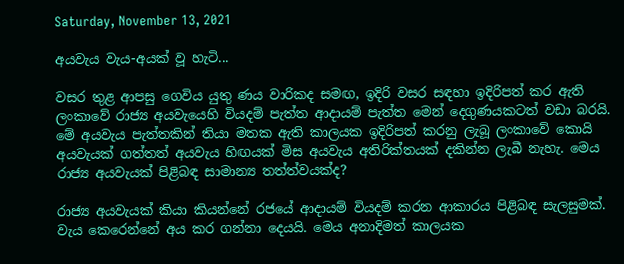Saturday, November 13, 2021

අයවැය වැය-අයක් වූ හැටි...

වසර තුළ ආපසු ගෙවිය යුතු ණය වාරිකද සමඟ, ඉදිරි වසර සඳහා ඉදිරිපත් කර ඇති ලංකාවේ රාජ්‍ය අයවැයෙහි වියදම් පැත්ත ආදායම් පැත්ත මෙන් දෙගුණයකටත් වඩා බරයි. මේ අයවැය පැත්තකින් තියා මතක ඇති කාලයක ඉදිරිපත් කරනු ලැබූ ලංකාවේ කොයි අයවැයක් ගත්තත් අයවැය හිඟයක් මිස අයවැය අතිරික්තයක් දකින්න ලැබී නැහැ. මෙය රාජ්‍ය අයවැයක් පිළිබඳ සාමාන්‍ය තත්ත්වයක්ද?

රාජ්‍ය අයවැයක් කියා කියන්නේ රජයේ ආදායම් වියදම් කරන ආකාරය පිළිබඳ සැලසුමක්. වැය කෙරෙන්නේ අය කර ගන්නා දෙයයි. මෙය අනාදිමත් කාලයක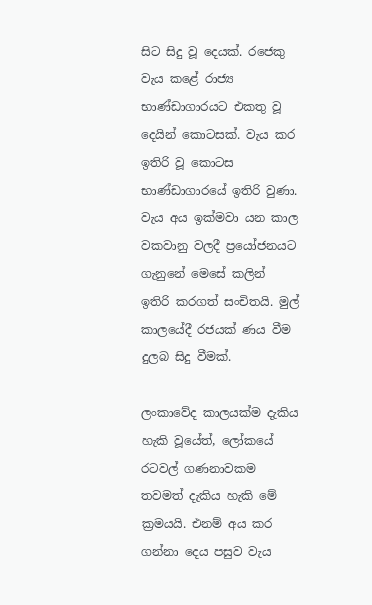සිට සිදු වූ දෙයක්. රජෙකු වැය කළේ රාජ්‍ය භාණ්ඩාගාරයට එකතු වූ දෙයින් කොටසක්. වැය කර ඉතිරි වූ කොටස භාණ්ඩාගාරයේ ඉතිරි වුණා. වැය අය ඉක්මවා යන කාල වකවානු වලදී ප්‍රයෝජනයට ගැනුනේ මෙසේ කලින් ඉතිරි කරගත් සංචිතයි. මුල් කාලයේදී රජයක් ණය වීම දුලබ සිදු වීමක්.

ලංකාවේද කාලයක්ම දැකිය හැකි වූයේත්, ලෝකයේ රටවල් ගණනාවකම තවමත් දැකිය හැකි මේ ක්‍රමයයි. එනම් අය කර ගන්නා දෙය පසුව වැය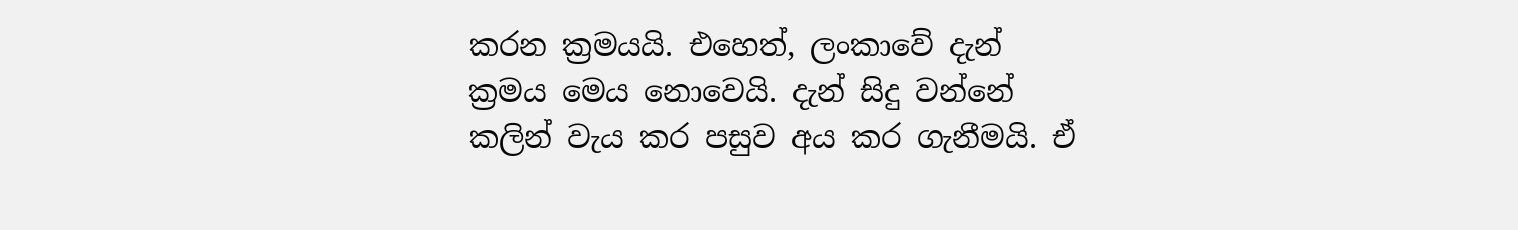කරන ක්‍රමයයි. එහෙත්, ලංකාවේ දැන් ක්‍රමය මෙය නොවෙයි. දැන් සිදු වන්නේ කලින් වැය කර පසුව අය කර ගැනීමයි. ඒ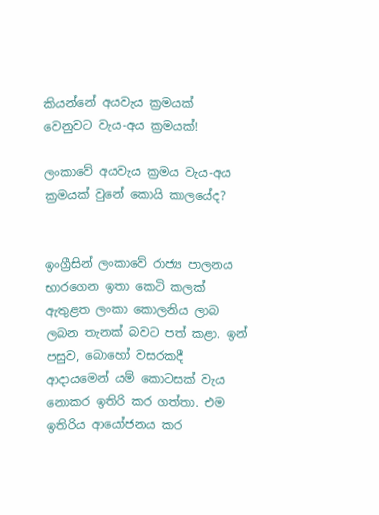කියන්නේ අයවැය ක්‍රමයක් වෙනුවට වැය-අය ක්‍රමයක්!

ලංකාවේ අයවැය ක්‍රමය වැය-අය ක්‍රමයක් වුනේ කොයි කාලයේද?


ඉංග්‍රීසින් ලංකාවේ රාජ්‍ය පාලනය භාරගෙන ඉතා කෙටි කලක් ඇතුළත ලංකා කොලනිය ලාබ ලබන තැනක් බවට පත් කළා. ඉන් පසුව, බොහෝ වසරකදී ආදායමෙන් යම් කොටසක් වැය නොකර ඉතිරි කර ගත්තා. එම ඉතිරිය ආයෝජනය කර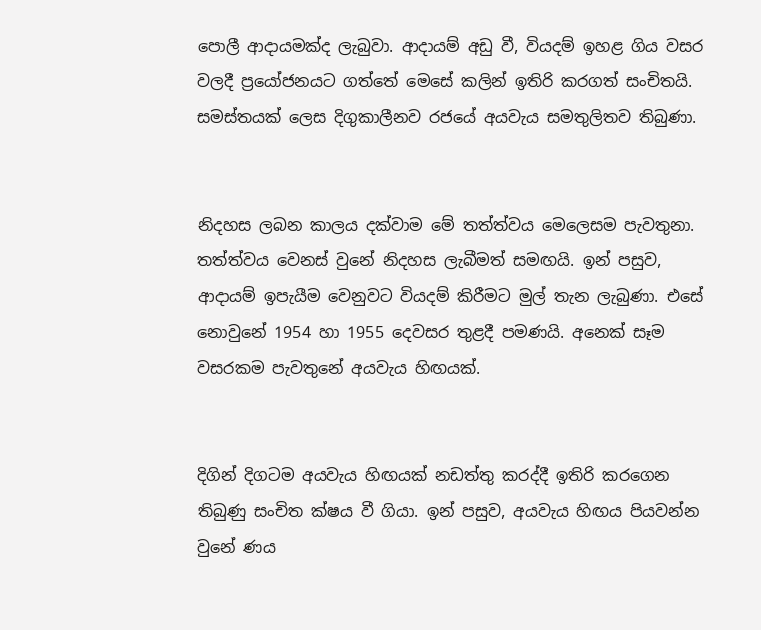පොලී ආදායමක්ද ලැබුවා. ආදායම් අඩු වී, වියදම් ඉහළ ගිය වසර වලදී ප්‍රයෝජනයට ගත්තේ මෙසේ කලින් ඉතිරි කරගත් සංචිතයි. සමස්තයක් ලෙස දිගුකාලීනව රජයේ අයවැය සමතුලිතව තිබුණා.


නිදහස ලබන කාලය දක්වාම මේ තත්ත්වය මෙලෙසම පැවතුනා. තත්ත්වය වෙනස් වුනේ නිදහස ලැබීමත් සමඟයි. ඉන් පසුව, ආදායම් ඉපැයීම වෙනුවට වියදම් කිරීමට මුල් තැන ලැබුණා. එසේ නොවුනේ 1954 හා 1955 දෙවසර තුළදී පමණයි. අනෙක් සෑම වසරකම පැවතුනේ අයවැය හිඟයක්.


දිගින් දිගටම අයවැය හිඟයක් නඩත්තු කරද්දී ඉතිරි කරගෙන තිබුණු සංචිත ක්ෂය වී ගියා. ඉන් පසුව, අයවැය හිඟය පියවන්න වුනේ ණය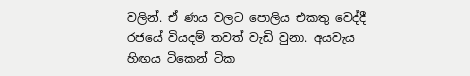වලින්. ඒ ණය වලට පොලිය එකතු වෙද්දී රජයේ වියදම් තවත් වැඩි වුනා. අයවැය හිඟය ටිකෙන් ටික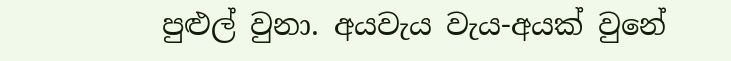පුළුල් වුනා. අයවැය වැය-අයක් වුනේ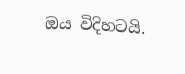ඔය විදිහටයි.